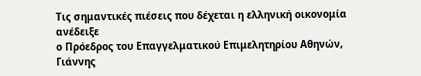Τις σημαντικές πιέσεις που δέχεται η ελληνική οικονομία ανέδειξε
ο Πρόεδρος του Επαγγελματικού Επιμελητηρίου Αθηνών, Γιάννης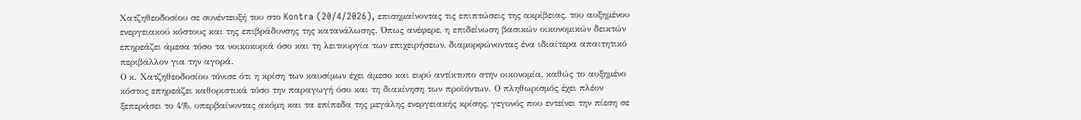Χατζηθεοδοσίου σε συνέντευξή του στο Kontra (20/4/2026), επισημαίνοντας τις επιπτώσεις της ακρίβειας, του αυξημένου ενεργειακού κόστους και της επιβράδυνσης της κατανάλωσης. Όπως ανέφερε, η επιδείνωση βασικών οικονομικών δεικτών επηρεάζει άμεσα τόσο τα νοικοκυριά όσο και τη λειτουργία των επιχειρήσεων, διαμορφώνοντας ένα ιδιαίτερα απαιτητικό περιβάλλον για την αγορά.
Ο κ. Χατζηθεοδοσίου τόνισε ότι η κρίση των καυσίμων έχει άμεσο και ευρύ αντίκτυπο στην οικονομία, καθώς το αυξημένο κόστος επηρεάζει καθοριστικά τόσο την παραγωγή όσο και τη διακίνηση των προϊόντων. Ο πληθωρισμός έχει πλέον ξεπεράσει το 4%, υπερβαίνοντας ακόμη και τα επίπεδα της μεγάλης ενεργειακής κρίσης, γεγονός που εντείνει την πίεση σε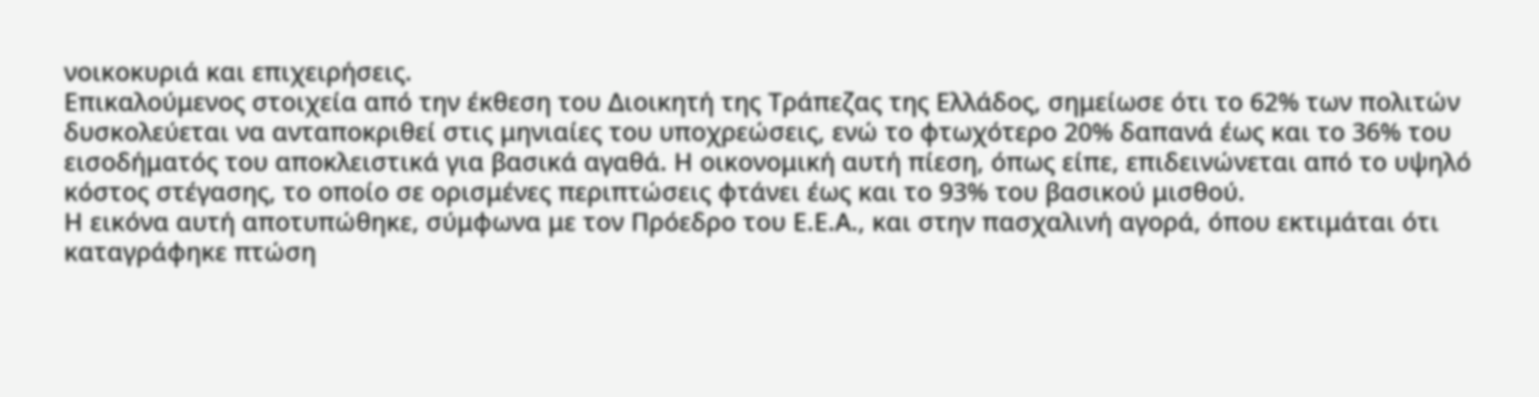νοικοκυριά και επιχειρήσεις.
Επικαλούμενος στοιχεία από την έκθεση του Διοικητή της Τράπεζας της Ελλάδος, σημείωσε ότι το 62% των πολιτών δυσκολεύεται να ανταποκριθεί στις μηνιαίες του υποχρεώσεις, ενώ το φτωχότερο 20% δαπανά έως και το 36% του εισοδήματός του αποκλειστικά για βασικά αγαθά. Η οικονομική αυτή πίεση, όπως είπε, επιδεινώνεται από το υψηλό κόστος στέγασης, το οποίο σε ορισμένες περιπτώσεις φτάνει έως και το 93% του βασικού μισθού.
Η εικόνα αυτή αποτυπώθηκε, σύμφωνα με τον Πρόεδρο του Ε.Ε.Α., και στην πασχαλινή αγορά, όπου εκτιμάται ότι καταγράφηκε πτώση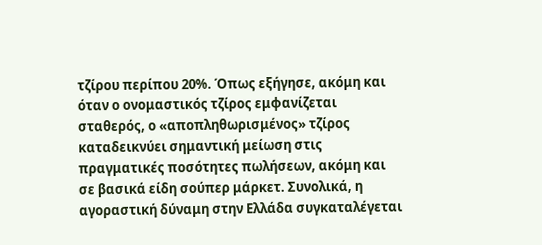τζίρου περίπου 20%. Όπως εξήγησε, ακόμη και όταν ο ονομαστικός τζίρος εμφανίζεται σταθερός, ο «αποπληθωρισμένος» τζίρος καταδεικνύει σημαντική μείωση στις πραγματικές ποσότητες πωλήσεων, ακόμη και σε βασικά είδη σούπερ μάρκετ. Συνολικά, η αγοραστική δύναμη στην Ελλάδα συγκαταλέγεται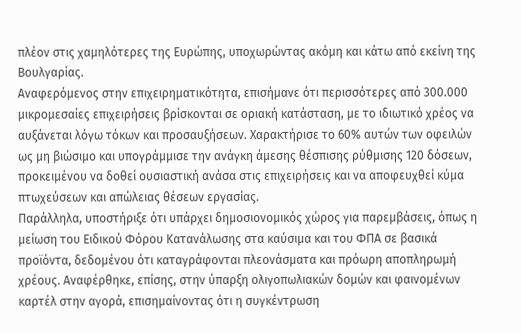πλέον στις χαμηλότερες της Ευρώπης, υποχωρώντας ακόμη και κάτω από εκείνη της Βουλγαρίας.
Αναφερόμενος στην επιχειρηματικότητα, επισήμανε ότι περισσότερες από 300.000 μικρομεσαίες επιχειρήσεις βρίσκονται σε οριακή κατάσταση, με το ιδιωτικό χρέος να αυξάνεται λόγω τόκων και προσαυξήσεων. Χαρακτήρισε το 60% αυτών των οφειλών ως μη βιώσιμο και υπογράμμισε την ανάγκη άμεσης θέσπισης ρύθμισης 120 δόσεων, προκειμένου να δοθεί ουσιαστική ανάσα στις επιχειρήσεις και να αποφευχθεί κύμα πτωχεύσεων και απώλειας θέσεων εργασίας.
Παράλληλα, υποστήριξε ότι υπάρχει δημοσιονομικός χώρος για παρεμβάσεις, όπως η μείωση του Ειδικού Φόρου Κατανάλωσης στα καύσιμα και του ΦΠΑ σε βασικά προϊόντα, δεδομένου ότι καταγράφονται πλεονάσματα και πρόωρη αποπληρωμή χρέους. Αναφέρθηκε, επίσης, στην ύπαρξη ολιγοπωλιακών δομών και φαινομένων καρτέλ στην αγορά, επισημαίνοντας ότι η συγκέντρωση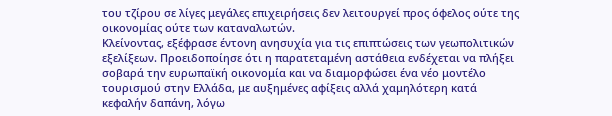του τζίρου σε λίγες μεγάλες επιχειρήσεις δεν λειτουργεί προς όφελος ούτε της οικονομίας ούτε των καταναλωτών.
Κλείνοντας, εξέφρασε έντονη ανησυχία για τις επιπτώσεις των γεωπολιτικών εξελίξεων. Προειδοποίησε ότι η παρατεταμένη αστάθεια ενδέχεται να πλήξει σοβαρά την ευρωπαϊκή οικονομία και να διαμορφώσει ένα νέο μοντέλο τουρισμού στην Ελλάδα, με αυξημένες αφίξεις αλλά χαμηλότερη κατά κεφαλήν δαπάνη, λόγω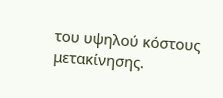του υψηλού κόστους μετακίνησης.